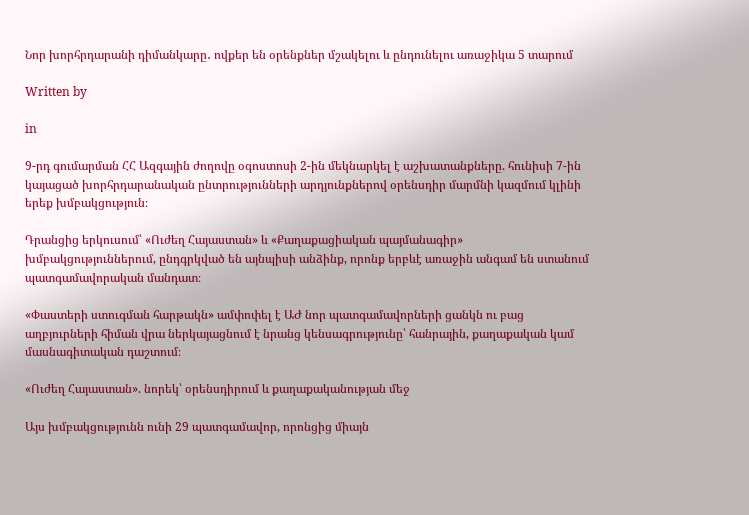Նոր խորհրդարանի դիմանկարը․ ովքեր են օրենքներ մշակելու և ընդունելու առաջիկա 5 տարում

Written by

in

9-րդ գումարման ՀՀ Ազգային ժողովը օգոստոսի 2-ին մեկնարկել է աշխատանքները. հունիսի 7-ին կայացած խորհրդարանական ընտրությունների արդյունքներով օրենսդիր մարմնի կազմում կլինի երեք խմբակցություն։

Դրանցից երկուսում՝ «Ուժեղ Հայաստան» և «Քաղաքացիական պայմանագիր» խմբակցություններում, ընդգրկված են այնպիսի անձինք, որոնք երբևէ առաջին անգամ են ստանում պատգամավորական մանդատ։

«Փաստերի ստուգման հարթակն» ամփոփել է ԱԺ նոր պատգամավորների ցանկն ու բաց աղբյուրների հիման վրա ներկայացնում է նրանց կենսագրությունը՝ հանրային, քաղաքական կամ մասնագիտական դաշտում։

«Ուժեղ Հայաստան». նորեկ՝ օրենսդիրում և քաղաքականության մեջ

Այս խմբակցությունն ունի 29 պատգամավոր, որոնցից միայն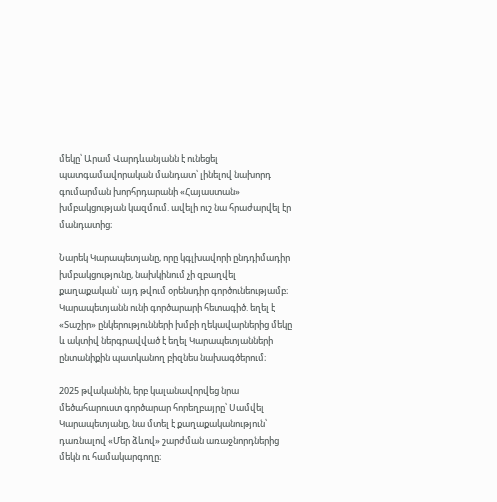մեկը՝ Արամ Վարդևանյանն է ունեցել պատգամավորական մանդատ՝ լինելով նախորդ գումարման խորհրդարանի «Հայաստան» խմբակցության կազմում. ավելի ուշ նա հրաժարվել էր մանդատից։

Նարեկ Կարապետյանը, որը կգլխավորի ընդդիմադիր խմբակցությունը, նախկինում չի զբաղվել քաղաքական՝ այդ թվում օրենսդիր գործունեությամբ։ Կարապետյանն ունի գործարարի հետագիծ. եղել է «Տաշիր» ընկերությունների խմբի ղեկավարներից մեկը և ակտիվ ներգրավված է եղել Կարապետյանների ընտանիքին պատկանող բիզնես նախագծերում։

2025 թվականին, երբ կալանավորվեց նրա մեծահարուստ գործարար հորեղբայրը՝ Սամվել Կարապետյանը, նա մտել է քաղաքականություն՝ դառնալով «Մեր ձևով» շարժման առաջնորդներից մեկն ու համակարգողը։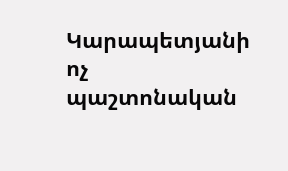Կարապետյանի ոչ պաշտոնական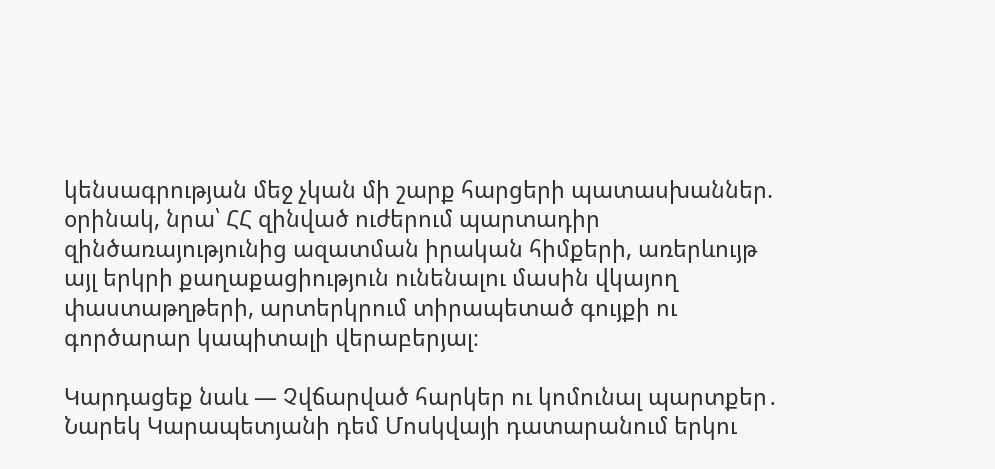կենսագրության մեջ չկան մի շարք հարցերի պատասխաններ. օրինակ, նրա՝ ՀՀ զինված ուժերում պարտադիր զինծառայությունից ազատման իրական հիմքերի, առերևույթ այլ երկրի քաղաքացիություն ունենալու մասին վկայող փաստաթղթերի, արտերկրում տիրապետած գույքի ու գործարար կապիտալի վերաբերյալ։

Կարդացեք նաև — Չվճարված հարկեր ու կոմունալ պարտքեր․ Նարեկ Կարապետյանի դեմ Մոսկվայի դատարանում երկու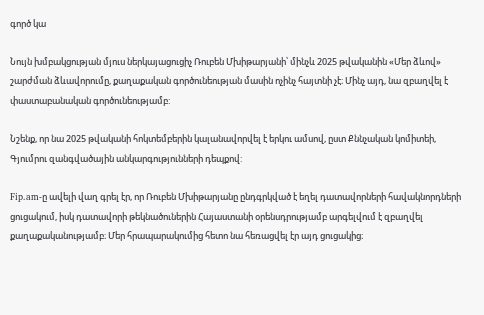գործ կա

Նույն խմբակցության մյուս ներկայացուցիչ Ռուբեն Մխիթարյանի՝ մինչև 2025 թվականին «Մեր ձևով» շարժման ձևավորումը, քաղաքական գործունեության մասին ոչինչ հայտնի չէ։ Մինչ այդ, նա զբաղվել է փաստաբանական գործունեությամբ:

Նշենք, որ նա 2025 թվականի հոկտեմբերին կալանավորվել է երկու ամսով, ըստ Քննչական կոմիտեի, Գյումրու զանգվածային անկարգությունների դեպքով:

Fip.am-ը ավելի վաղ գրել էր, որ Ռուբեն Մխիթարյանը ընդգրկված է եղել դատավորների հավակնորդների ցուցակում, իսկ դատավորի թեկնածուներին Հայաստանի օրենսդրությամբ արգելվում է զբաղվել քաղաքականությամբ։ Մեր հրապարակումից հետո նա հեռացվել էր այդ ցուցակից։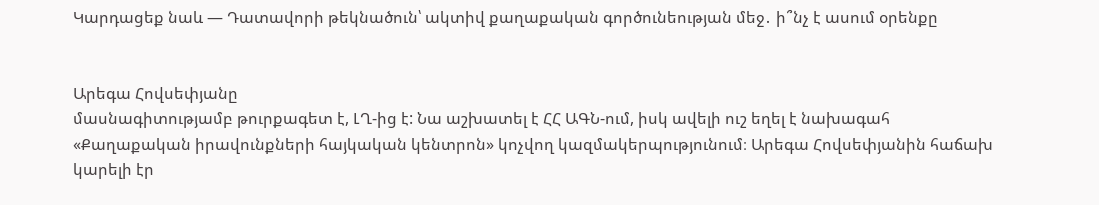Կարդացեք նաև — Դատավորի թեկնածուն՝ ակտիվ քաղաքական գործունեության մեջ․ ի՞նչ է ասում օրենքը


Արեգա Հովսեփյանը
մասնագիտությամբ թուրքագետ է, ԼՂ-ից է: Նա աշխատել է ՀՀ ԱԳՆ-ում, իսկ ավելի ուշ եղել է նախագահ «Քաղաքական իրավունքների հայկական կենտրոն» կոչվող կազմակերպությունում։ Արեգա Հովսեփյանին հաճախ կարելի էր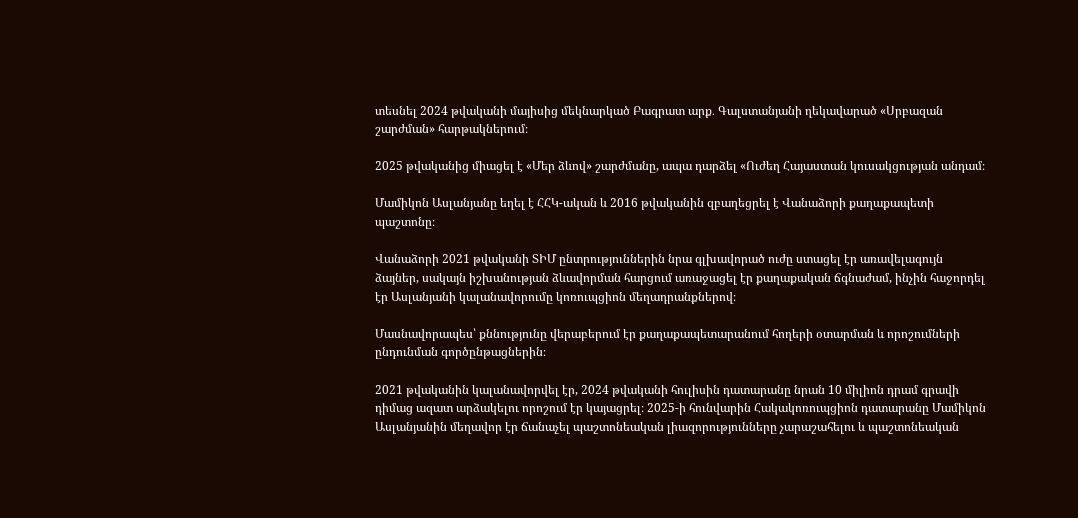տեսնել 2024 թվականի մայիսից մեկնարկած Բագրատ արք․ Գալստանյանի ղեկավարած «Սրբազան շարժման» հարթակներում։

2025 թվականից միացել է «Մեր ձևով» շարժմանը, ապա դարձել «Ուժեղ Հայաստան կուսակցության անդամ։

Մամիկոն Ասլանյանը եղել է ՀՀԿ-ական և 2016 թվականին զբաղեցրել է Վանաձորի քաղաքապետի պաշտոնը։

Վանաձորի 2021 թվականի ՏԻՄ ընտրություններին նրա գլխավորած ուժը ստացել էր առավելագույն ձայներ, սակայն իշխանության ձևավորման հարցում առաջացել էր քաղաքական ճգնաժամ, ինչին հաջորդել էր Ասլանյանի կալանավորումը կոռուպցիոն մեղադրանքներով։

Մասնավորապես՝ քննությունը վերաբերում էր քաղաքապետարանում հողերի օտարման և որոշումների ընդունման գործընթացներին։

2021 թվականին կալանավորվել էր, 2024 թվականի հուլիսին դատարանը նրան 10 միլիոն դրամ գրավի դիմաց ազատ արձակելու որոշում էր կայացրել։ 2025-ի հունվարին Հակակոռուպցիոն դատարանը Մամիկոն Ասլանյանին մեղավոր էր ճանաչել պաշտոնեական լիազորությունները չարաշահելու և պաշտոնեական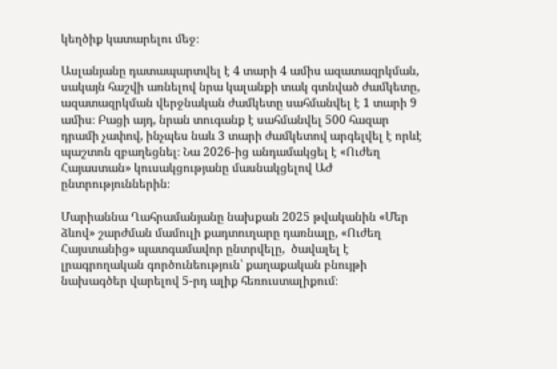կեղծիք կատարելու մեջ։

Ասլանյանը դատապարտվել է 4 տարի 4 ամիս ազատազրկման, սակայն հաշվի առնելով նրա կալանքի տակ գտնված ժամկետը, ազատազրկման վերջնական ժամկետը սահմանվել է 1 տարի 9 ամիս։ Բացի այդ, նրան տուգանք է սահմանվել 500 հազար դրամի չափով, ինչպես նաև 3 տարի ժամկետով արգելվել է որևէ պաշտոն զբաղեցնել։ Նա 2026-ից անդամակցել է «Ուժեղ Հայաստան» կուսակցությանը մասնակցելով ԱԺ ընտրություններին։

Մարիաննա Ղահրամանյանը նախքան 2025 թվականին «Մեր ձևով» շարժման մամուլի քադտուղարը դառնալը, «Ուժեղ Հայստանից» պատգամավոր ընտրվելը,  ծավալել է լրագրողական գործունեություն՝ քաղաքական բնույթի նախագծեր վարելով 5-րդ ալիք հեռուստալիքում։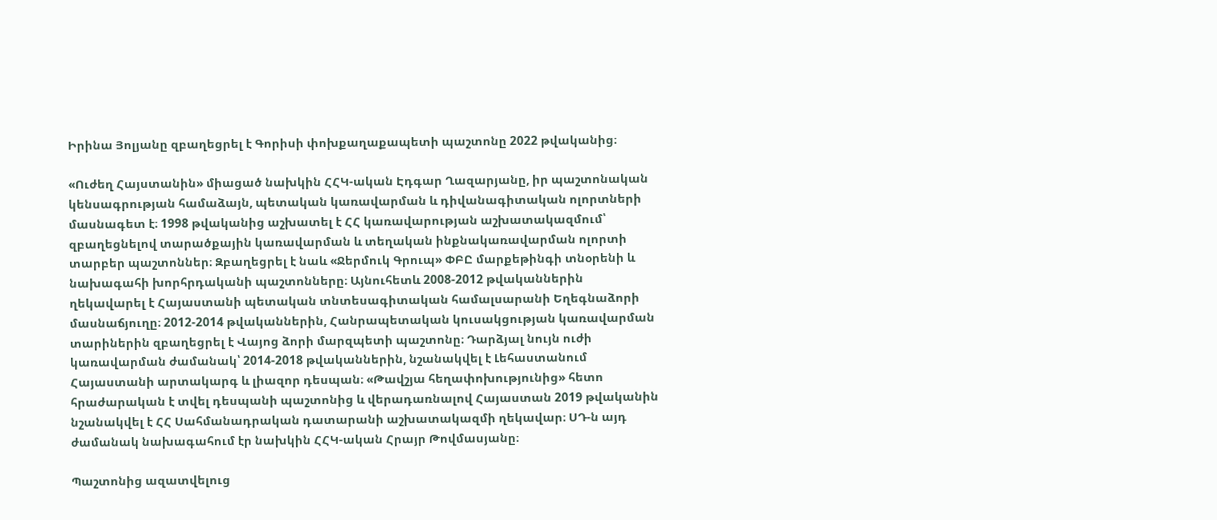Իրինա Յոլյանը զբաղեցրել է Գորիսի փոխքաղաքապետի պաշտոնը 2022 թվականից։

«Ուժեղ Հայստանին» միացած նախկին ՀՀԿ-ական Էդգար Ղազարյանը, իր պաշտոնական կենսագրության համաձայն, պետական կառավարման և դիվանագիտական ոլորտների մասնագետ է։ 1998 թվականից աշխատել է ՀՀ կառավարության աշխատակազմում՝ զբաղեցնելով տարածքային կառավարման և տեղական ինքնակառավարման ոլորտի տարբեր պաշտոններ։ Զբաղեցրել է նաև «Ջերմուկ Գրուպ» ՓԲԸ մարքեթինգի տնօրենի և նախագահի խորհրդականի պաշտոնները։ Այնուհետև 2008-2012 թվականներին ղեկավարել է Հայաստանի պետական տնտեսագիտական համալսարանի Եղեգնաձորի մասնաճյուղը։ 2012-2014 թվականներին, Հանրապետական կուսակցության կառավարման տարիներին զբաղեցրել է Վայոց ձորի մարզպետի պաշտոնը։ Դարձյալ նույն ուժի կառավարման ժամանակ՝ 2014-2018 թվականներին, նշանակվել է Լեհաստանում Հայաստանի արտակարգ և լիազոր դեսպան։ «Թավշյա հեղափոխությունից» հետո հրաժարական է տվել դեսպանի պաշտոնից և վերադառնալով Հայաստան 2019 թվականին նշանակվել է ՀՀ Սահմանադրական դատարանի աշխատակազմի ղեկավար։ ՍԴ-ն այդ ժամանակ նախագահում էր նախկին ՀՀԿ-ական Հրայր Թովմասյանը։

Պաշտոնից ազատվելուց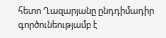հետո Ղազարյանը ընդդիմադիր գործունեությամբ է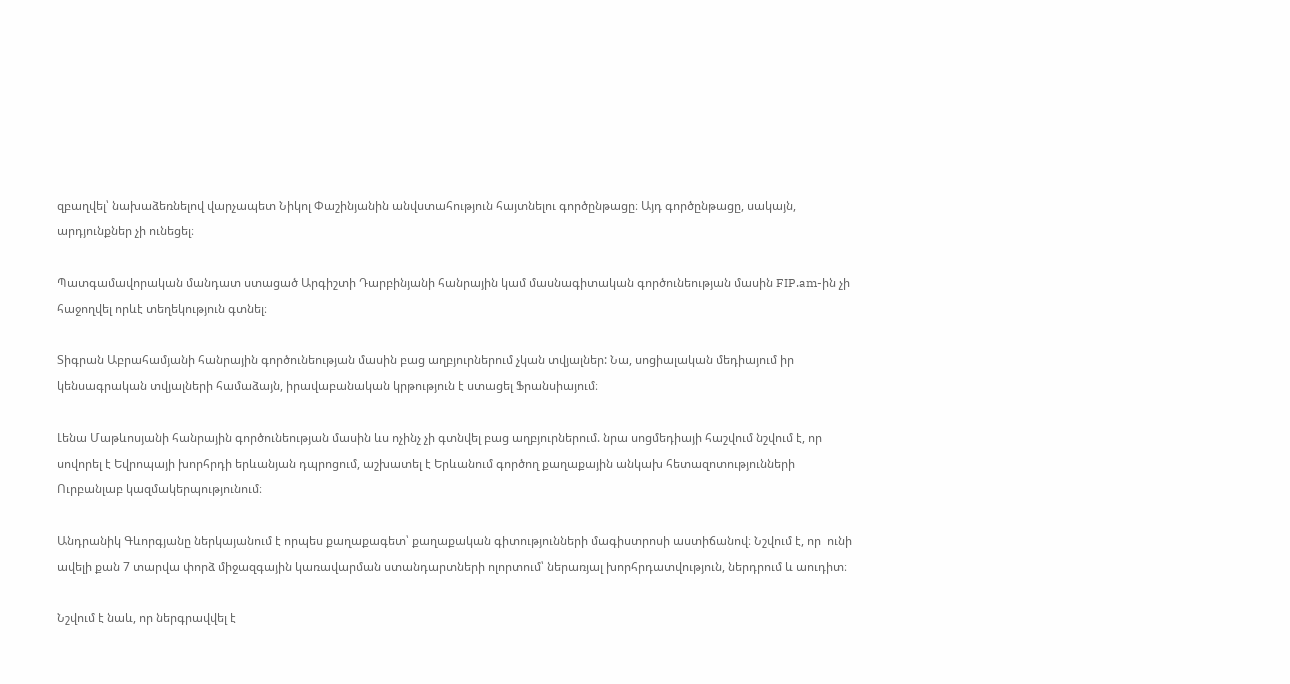զբաղվել՝ նախաձեռնելով վարչապետ Նիկոլ Փաշինյանին անվստահություն հայտնելու գործընթացը։ Այդ գործընթացը, սակայն, արդյունքներ չի ունեցել։

Պատգամավորական մանդատ ստացած Արգիշտի Դարբինյանի հանրային կամ մասնագիտական գործունեության մասին FIP.am-ին չի հաջողվել որևէ տեղեկություն գտնել։

Տիգրան Աբրահամյանի հանրային գործունեության մասին բաց աղբյուրներում չկան տվյալներ: Նա, սոցիալական մեդիայում իր կենսագրական տվյալների համաձայն, իրավաբանական կրթություն է ստացել Ֆրանսիայում։

Լենա Մաթևոսյանի հանրային գործունեության մասին ևս ոչինչ չի գտնվել բաց աղբյուրներում. նրա սոցմեդիայի հաշվում նշվում է, որ սովորել է Եվրոպայի խորհրդի երևանյան դպրոցում, աշխատել է Երևանում գործող քաղաքային անկախ հետազոտությունների Ուրբանլաբ կազմակերպությունում։

Անդրանիկ Գևորգյանը ներկայանում է որպես քաղաքագետ՝ քաղաքական գիտությունների մագիստրոսի աստիճանով։ Նշվում է, որ  ունի ավելի քան 7 տարվա փորձ միջազգային կառավարման ստանդարտների ոլորտում՝ ներառյալ խորհրդատվություն, ներդրում և աուդիտ։

Նշվում է նաև, որ ներգրավվել է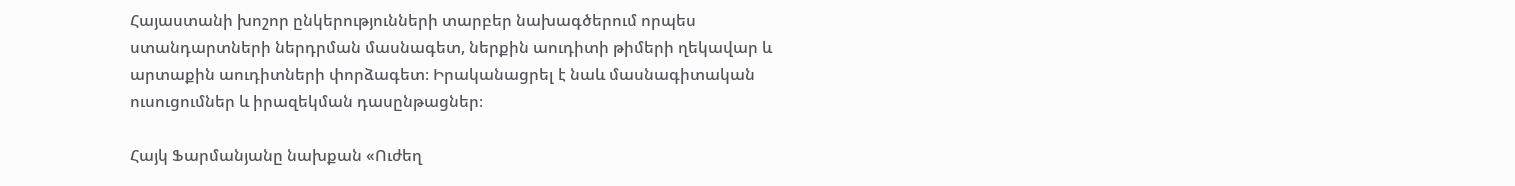Հայաստանի խոշոր ընկերությունների տարբեր նախագծերում որպես ստանդարտների ներդրման մասնագետ, ներքին աուդիտի թիմերի ղեկավար և արտաքին աուդիտների փորձագետ։ Իրականացրել է նաև մասնագիտական ուսուցումներ և իրազեկման դասընթացներ։

Հայկ Ֆարմանյանը նախքան «Ուժեղ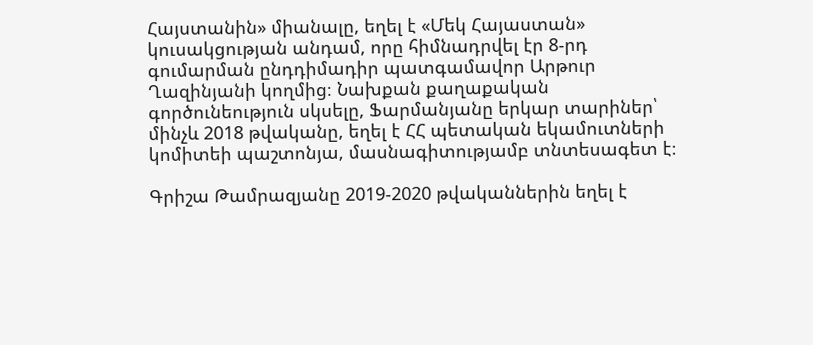Հայստանին» միանալը, եղել է «Մեկ Հայաստան» կուսակցության անդամ, որը հիմնադրվել էր 8-րդ գումարման ընդդիմադիր պատգամավոր Արթուր Ղազինյանի կողմից։ Նախքան քաղաքական գործունեություն սկսելը, Ֆարմանյանը երկար տարիներ՝ մինչև 2018 թվականը, եղել է ՀՀ պետական եկամուտների կոմիտեի պաշտոնյա, մասնագիտությամբ տնտեսագետ է։

Գրիշա Թամրազյանը 2019-2020 թվականներին եղել է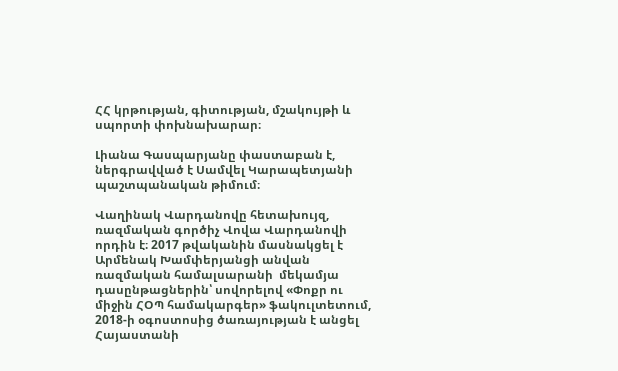ՀՀ կրթության, գիտության, մշակույթի և սպորտի փոխնախարար։

Լիանա Գասպարյանը փաստաբան է, ներգրավված է Սամվել Կարապետյանի պաշտպանական թիմում։

Վաղինակ Վարդանովը հետախույզ, ռազմական գործիչ Վովա Վարդանովի որդին է։ 2017 թվականին մասնակցել է Արմենակ Խամփերյանցի անվան ռազմական համալսարանի  մեկամյա դասընթացներին՝ սովորելով «Փոքր ու միջին ՀՕՊ համակարգեր» ֆակուլտետում, 2018-ի օգոստոսից ծառայության է անցել Հայաստանի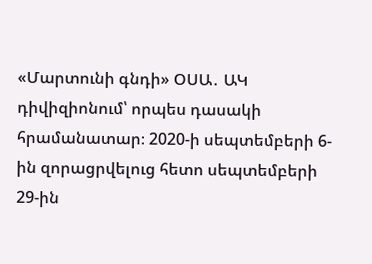«Մարտունի գնդի» ՕՍԱ․ ԱԿ դիվիզիոնում՝ որպես դասակի հրամանատար։ 2020-ի սեպտեմբերի 6-ին զորացրվելուց հետո սեպտեմբերի 29-ին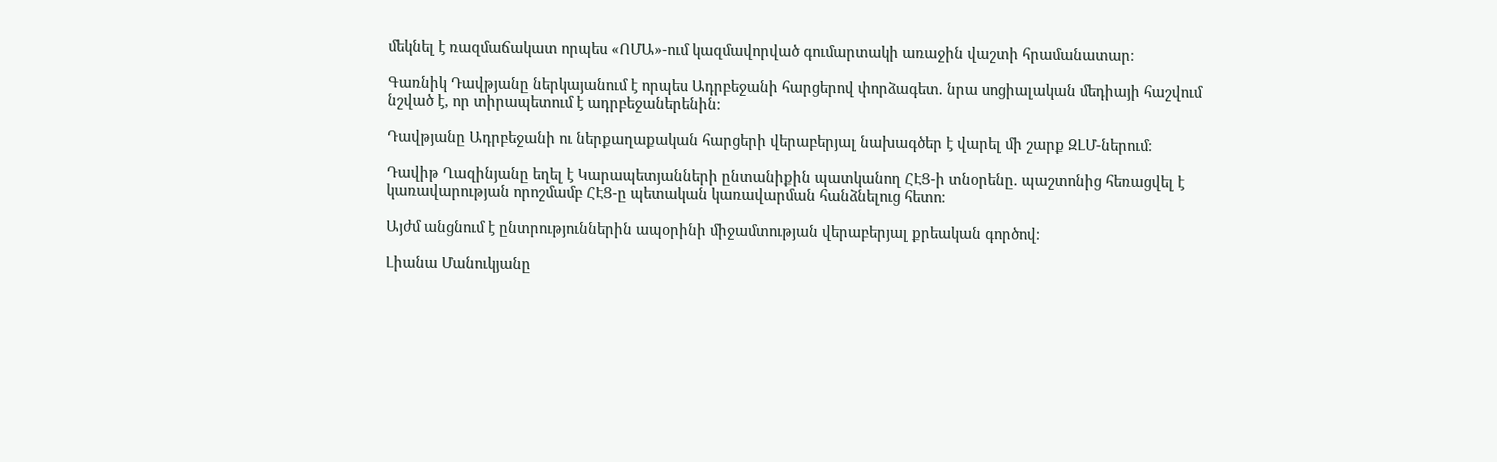մեկնել է ռազմաճակատ որպես «ՈՄԱ»-ում կազմավորված գումարտակի առաջին վաշտի հրամանատար։

Գառնիկ Դավթյանը ներկայանում է որպես Ադրբեջանի հարցերով փորձագետ. նրա սոցիալական մեդիայի հաշվում նշված է, որ տիրապետում է ադրբեջաներենին։

Դավթյանը Ադրբեջանի ու ներքաղաքական հարցերի վերաբերյալ նախագծեր է վարել մի շարք ԶԼՄ-ներում։

Դավիթ Ղազինյանը եղել է Կարապետյանների ընտանիքին պատկանող ՀԷՑ-ի տնօրենը. պաշտոնից հեռացվել է կառավարության որոշմամբ ՀԷՑ-ը պետական կառավարման հանձնելուց հետո։

Այժմ անցնում է ընտրություններին ապօրինի միջամտության վերաբերյալ քրեական գործով։

Լիանա Մանուկյանը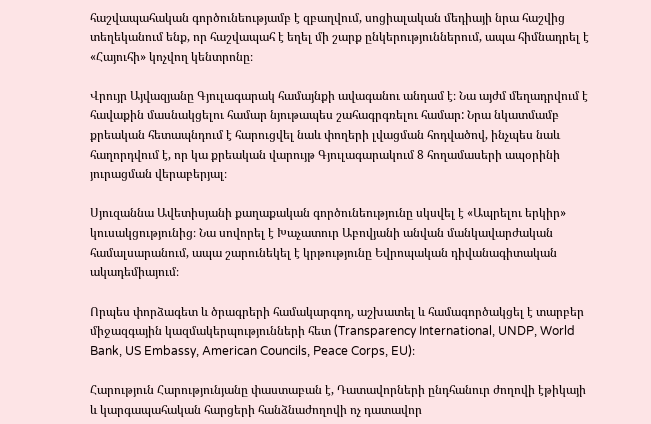հաշվապահական գործունեությամբ է զբաղվում, սոցիալական մեդիայի նրա հաշվից տեղեկանում ենք, որ հաշվապահ է եղել մի շարք ընկերություններում, ապա հիմնադրել է «Հայուհի» կոչվող կենտրոնը։

Վրույր Այվազյանը Գյուլագարակ համայնքի ավագանու անդամ է։ Նա այժմ մեղադրվում է  հավաքին մասնակցելու համար նյութապես շահագրգռելու համար: Նրա նկատմամբ քրեական հետապնդում է հարուցվել նաև փողերի լվացման հոդվածով, ինչպես նաև հաղորդվում է, որ կա քրեական վարույթ Գյուլագարակում 8 հողամասերի ապօրինի յուրացման վերաբերյալ։

Սյուզաննա Ավետիսյանի քաղաքական գործունեությունը սկսվել է «Ապրելու երկիր» կուսակցությունից։ Նա սովորել է Խաչատուր Աբովյանի անվան մանկավարժական համալսարանում, ապա շարունեկել է կրթությունը Եվրոպական դիվանագիտական ակադեմիայում։

Որպես փորձագետ և ծրագրերի համակարգող, աշխատել և համագործակցել է տարբեր միջազգային կազմակերպությունների հետ (Transparency International, UNDP, World Bank, US Embassy, American Councils, Peace Corps, EU)։

Հարություն Հարությունյանը փաստաբան է, Դատավորների ընդհանուր ժողովի էթիկայի և կարգապահական հարցերի հանձնաժողովի ոչ դատավոր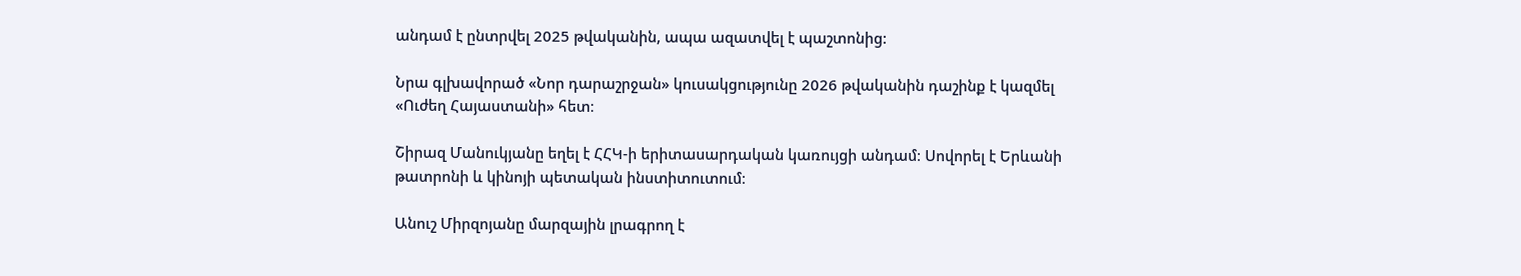անդամ է ընտրվել 2025 թվականին, ապա ազատվել է պաշտոնից:

Նրա գլխավորած «Նոր դարաշրջան» կուսակցությունը 2026 թվականին դաշինք է կազմել «Ուժեղ Հայաստանի» հետ։

Շիրազ Մանուկյանը եղել է ՀՀԿ-ի երիտասարդական կառույցի անդամ։ Սովորել է Երևանի թատրոնի և կինոյի պետական ինստիտուտում։

Անուշ Միրզոյանը մարզային լրագրող է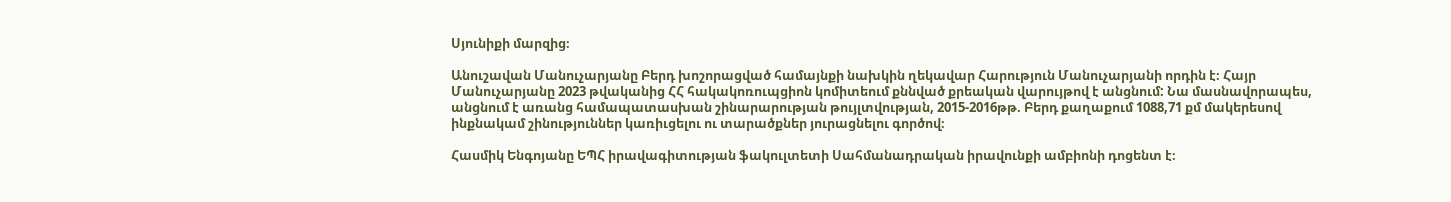Սյունիքի մարզից։

Անուշավան Մանուչարյանը Բերդ խոշորացված համայնքի նախկին ղեկավար Հարություն Մանուչարյանի որդին է։ Հայր Մանուչարյանը 2023 թվականից ՀՀ հակակոռուպցիոն կոմիտեում քննված քրեական վարույթով է անցնում: Նա մասնավորապես, անցնում է առանց համապատասխան շինարարության թույլտվության, 2015-2016թթ. Բերդ քաղաքում 1088,71 քմ մակերեսով ինքնակամ շինություններ կառիւցելու ու տարածքներ յուրացնելու գործով։

Հասմիկ Ենգոյանը ԵՊՀ իրավագիտության ֆակուլտետի Սահմանադրական իրավունքի ամբիոնի դոցենտ է։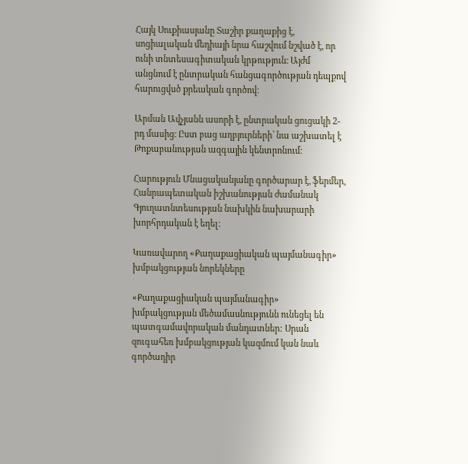Հայկ Սուքիասյանը Տաշիր քաղաքից է, սոցիալական մեդիայի նրա հաշվում նշված է, որ ունի տնտեսագիտական կրթություն։ Այժմ անցնում է ընտրական հանցագործության դեպքով հարուցվսծ քրեական գործով։

Արման Ավչյանն ասորի է, ընտրական ցուցակի 2-րդ մասից։ Ըստ բաց աղբյուրների՝ նա աշխատել է Թոքաբանության ազգային կենտրոնում։

Հարություն Մնացականյանը գործարար է, ֆերմեր, Հանրապետական իշխանության ժամանակ Գյուղատնտեսության նախկին նախարարի խորհրդական է եղել։

Կառավարող «Քաղաքացիական պայմանագիր» խմբակցության նորեկները

«Քաղաքացիական պայմանագիր» խմբակցության մեծամասնությունն ունեցել են պատգամավորական մանդատներ: Սրան զուգահեռ խմբակցության կազմում կան նաև գործադիր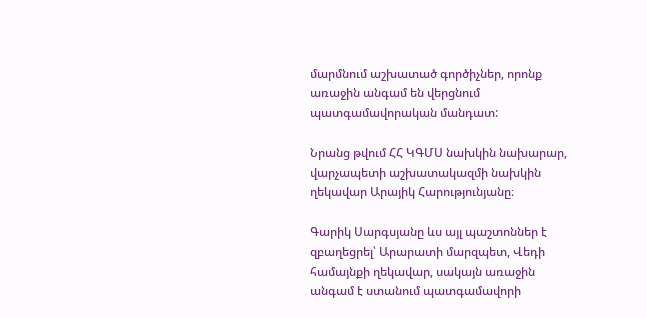մարմնում աշխատած գործիչներ, որոնք առաջին անգամ են վերցնում պատգամավորական մանդատ:

Նրանց թվում ՀՀ ԿԳՄՍ նախկին նախարար, վարչապետի աշխատակազմի նախկին ղեկավար Արայիկ Հարությունյանը։

Գարիկ Սարգսյանը ևս այլ պաշտոններ է զբաղեցրել՝ Արարատի մարզպետ, Վեդի համայնքի ղեկավար, սակայն առաջին անգամ է ստանում պատգամավորի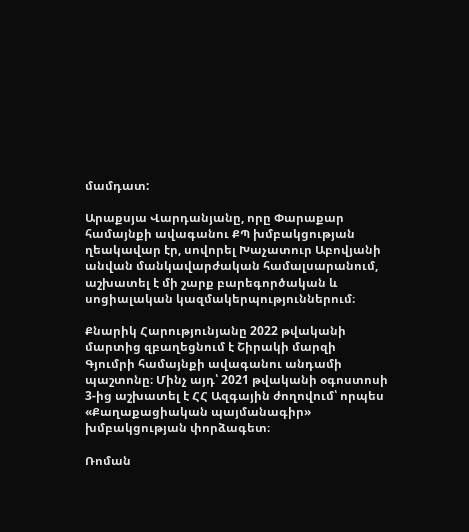մամդատ:

Արաքսյա Վարդանյանը, որը Փարաքար համայնքի ավագանու ՔՊ խմբակցության ղեակավար էր, սովորել Խաչատուր Աբովյանի անվան մանկավարժական համալսարանում, աշխատել է մի շարք բարեգործական և սոցիալական կազմակերպություններում։

Քնարիկ Հարությունյանը 2022 թվականի մարտից զբաղեցնում է Շիրակի մարզի Գյումրի համայնքի ավագանու անդամի պաշտոնը։ Մինչ այդ՝ 2021 թվականի օգոստոսի 3-ից աշխատել է ՀՀ Ազգային ժողովում՝ որպես «Քաղաքացիական պայմանագիր» խմբակցության փորձագետ։

Ռոման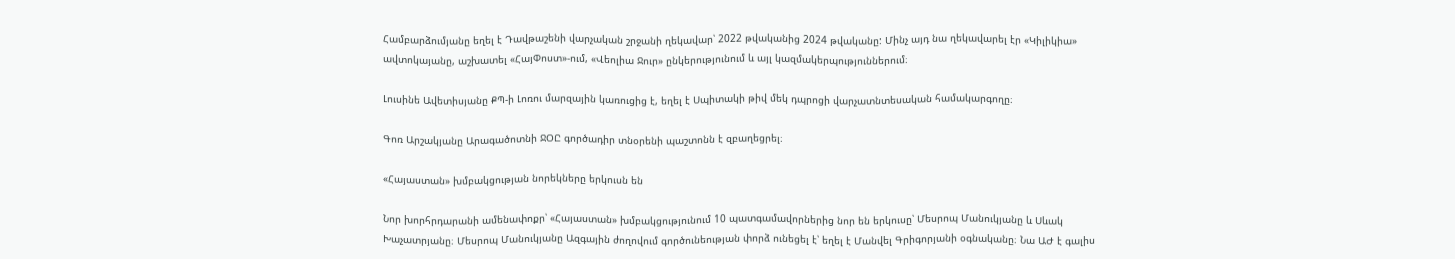Համբարձումյանը եղել է Դավթաշենի վարչական շրջանի ղեկավար՝ 2022 թվականից 2024 թվականը: Մինչ այդ նա ղեկավարել էր «Կիլիկիա» ավտոկայանը, աշխատել «ՀայՓոստ»-ում, «Վեոլիա Ջուր» ընկերությունում և այլ կազմակերպություններում։

Լուսինե Ավետիսյանը ՔՊ-ի Լոռու մարզային կառուցից է, եղել է Սպիտակի թիվ մեկ դպրոցի վարչատնտեսական համակարգողը։

Գոռ Արշակյանը Արագածոտնի ՋՕԸ գործադիր տնօրենի պաշտոնն է զբաղեցրել։

«Հայաստան» խմբակցության նորեկները երկուսն են

Նոր խորհրդարանի ամենափոքր՝ «Հայաստան» խմբակցությունում 10 պատգամավորներից նոր են երկուսը՝ Մեսրոպ Մանուկյանը և Սևակ Խաչատրյանը։ Մեսրոպ Մանուկյանը Ազգային ժողովում գործունեության փորձ ունեցել է՝ եղել է Մանվել Գրիգորյանի օգնականը։ Նա ԱԺ է գալիս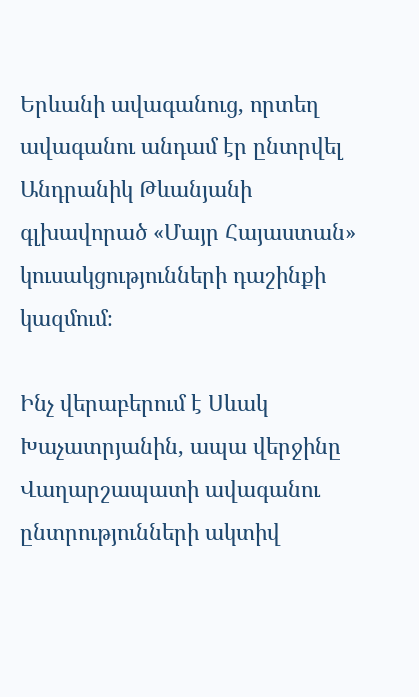Երևանի ավագանուց, որտեղ ավագանու անդամ էր ընտրվել Անդրանիկ Թևանյանի գլխավորած «Մայր Հայաստան» կուսակցությունների դաշինքի կազմում։

Ինչ վերաբերում է Սևակ Խաչատրյանին, ապա վերջինը Վաղարշապատի ավագանու ընտրությունների ակտիվ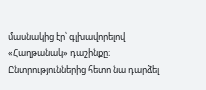մասնակից էր՝ գլխավորելով «Հաղթանակ» դաշինքը։ Ընտրություններից հետո նա դարձել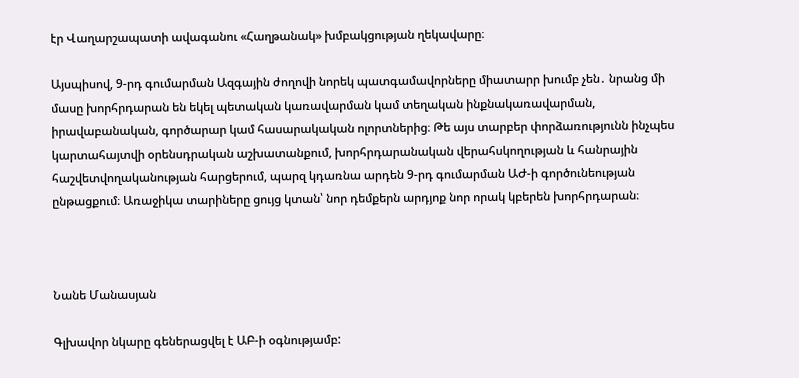էր Վաղարշապատի ավագանու «Հաղթանակ» խմբակցության ղեկավարը։

Այսպիսով, 9-րդ գումարման Ազգային ժողովի նորեկ պատգամավորները միատարր խումբ չեն․ նրանց մի մասը խորհրդարան են եկել պետական կառավարման կամ տեղական ինքնակառավարման, իրավաբանական, գործարար կամ հասարակական ոլորտներից։ Թե այս տարբեր փորձառությունն ինչպես կարտահայտվի օրենսդրական աշխատանքում, խորհրդարանական վերահսկողության և հանրային հաշվետվողականության հարցերում, պարզ կդառնա արդեն 9-րդ գումարման ԱԺ-ի գործունեության ընթացքում։ Առաջիկա տարիները ցույց կտան՝ նոր դեմքերն արդյոք նոր որակ կբերեն խորհրդարան։



Նանե Մանասյան

Գլխավոր նկարը գեներացվել է ԱԲ-ի օգնությամբ: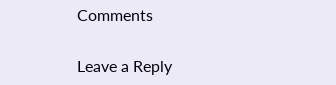Comments

Leave a Reply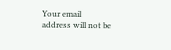Your email address will not be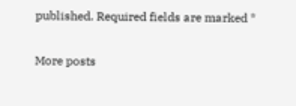published. Required fields are marked *

More posts